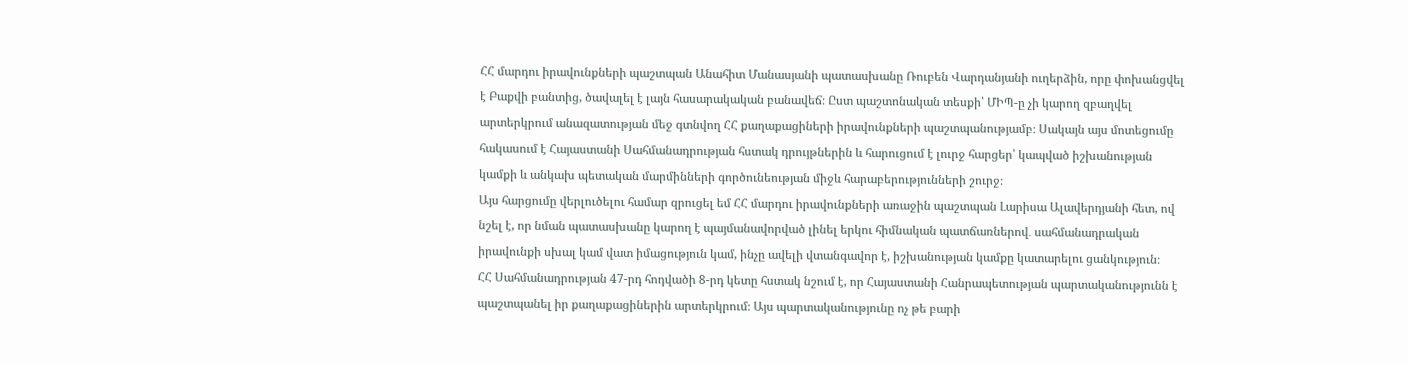ՀՀ մարդու իրավունքների պաշտպան Անահիտ Մանասյանի պատասխանը Ռուբեն Վարդանյանի ուղերձին, որը փոխանցվել է Բաքվի բանտից, ծավալել է լայն հասարակական բանավեճ։ Ըստ պաշտոնական տեսքի՝ ՄԻՊ-ը չի կարող զբաղվել արտերկրում անազատության մեջ գտնվող ՀՀ քաղաքացիների իրավունքների պաշտպանությամբ։ Սակայն այս մոտեցումը հակասում է Հայաստանի Սահմանադրության հստակ դրույթներին և հարուցում է լուրջ հարցեր՝ կապված իշխանության կամքի և անկախ պետական մարմինների գործունեության միջև հարաբերությունների շուրջ։
Այս հարցումը վերլուծելու համար զրուցել եմ ՀՀ մարդու իրավունքների առաջին պաշտպան Լարիսա Ալավերդյանի հետ, ով նշել է, որ նման պատասխանը կարող է պայմանավորված լինել երկու հիմնական պատճառներով․ սահմանադրական իրավունքի սխալ կամ վատ իմացություն կամ, ինչը ավելի վտանգավոր է, իշխանության կամքը կատարելու ցանկություն։
ՀՀ Սահմանադրության 47-րդ հոդվածի 8-րդ կետը հստակ նշում է, որ Հայաստանի Հանրապետության պարտականությունն է պաշտպանել իր քաղաքացիներին արտերկրում։ Այս պարտականությունը ոչ թե բարի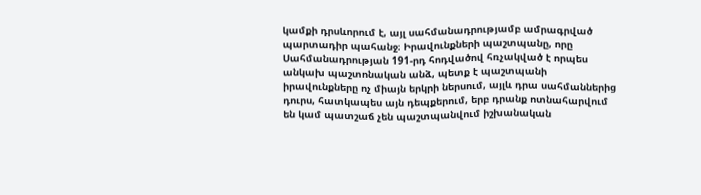կամքի դրսևորում է, այլ սահմանադրությամբ ամրագրված պարտադիր պահանջ։ Իրավունքների պաշտպանը, որը Սահմանադրության 191-րդ հոդվածով հռչակված է որպես անկախ պաշտոնական անձ, պետք է պաշտպանի իրավունքները ոչ միայն երկրի ներսում, այլև դրա սահմաններից դուրս, հատկապես այն դեպքերում, երբ դրանք ոտնահարվում են կամ պատշաճ չեն պաշտպանվում իշխանական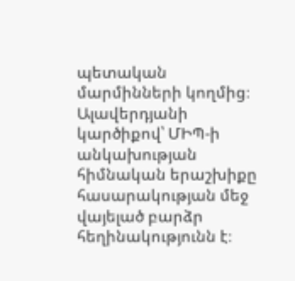պետական մարմինների կողմից։
Ալավերդյանի կարծիքով՝ ՄԻՊ-ի անկախության հիմնական երաշխիքը հասարակության մեջ վայելած բարձր հեղինակությունն է։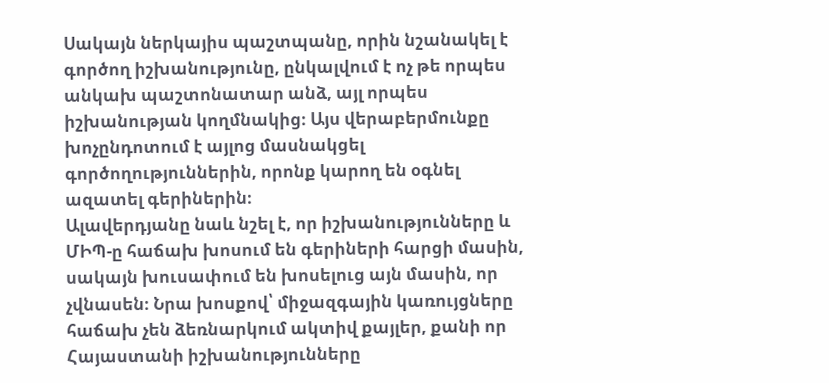Սակայն ներկայիս պաշտպանը, որին նշանակել է գործող իշխանությունը, ընկալվում է ոչ թե որպես անկախ պաշտոնատար անձ, այլ որպես իշխանության կողմնակից։ Այս վերաբերմունքը խոչընդոտում է այլոց մասնակցել գործողություններին, որոնք կարող են օգնել ազատել գերիներին։
Ալավերդյանը նաև նշել է, որ իշխանությունները և ՄԻՊ-ը հաճախ խոսում են գերիների հարցի մասին, սակայն խուսափում են խոսելուց այն մասին, որ չվնասեն։ Նրա խոսքով՝ միջազգային կառույցները հաճախ չեն ձեռնարկում ակտիվ քայլեր, քանի որ Հայաստանի իշխանությունները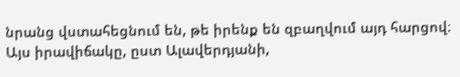նրանց վստահեցնում են, թե իրենք են զբաղվում այդ հարցով։
Այս իրավիճակը, ըստ Ալավերդյանի,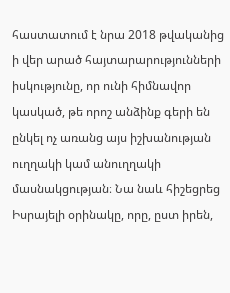հաստատում է նրա 2018 թվականից ի վեր արած հայտարարությունների իսկությունը, որ ունի հիմնավոր կասկած, թե որոշ անձինք գերի են ընկել ոչ առանց այս իշխանության ուղղակի կամ անուղղակի մասնակցության։ Նա նաև հիշեցրեց Իսրայելի օրինակը, որը, ըստ իրեն,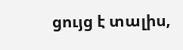ցույց է տալիս,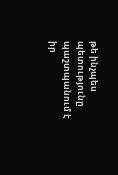թե ինչպես պետությունը պաշտպանում է իր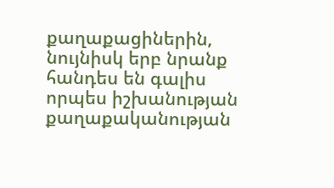քաղաքացիներին, նույնիսկ երբ նրանք հանդես են գալիս որպես իշխանության քաղաքականության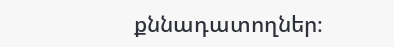քննադատողներ։